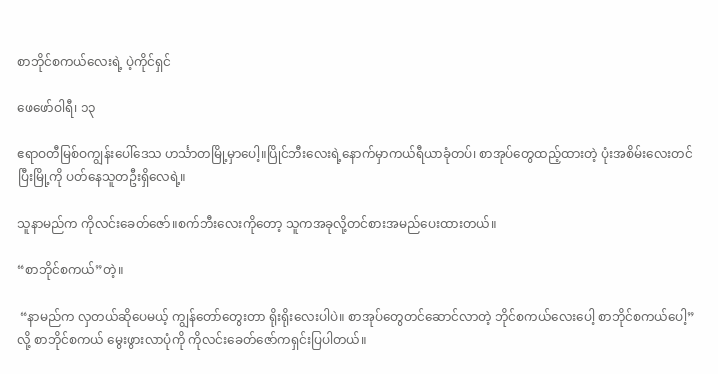စာဘိုင်စကယ်လေးရဲ့ ပဲ့ကိုင်ရှင်

ဖေဖော်ဝါရီ၊ ၁၃

ဧရာဝတီမြစ်ဝကျွန်းပေါ်ဒေသ ဟင်္သာတမြို့မှာပေါ့။ပြိုင်ဘီးလေးရဲ့နောက်မှာကယ်ရီယာခုံတပ်၊ စာအုပ်တွေထည့်ထားတဲ့ ပုံးအစိမ်းလေးတင်ပြီးမြို့ကို ပတ်နေသူတဦးရှိလေရဲ့။

သူနာမည်က ကိုလင်းခေတ်ဇော်။စက်ဘီးလေးကိုတော့ သူကအခုလို့တင်စားအမည်ပေးထားတယ်။

“စာဘိုင်စကယ်”တဲ့။

 “နာမည်က လှတယ်ဆိုပေမယ့် ကျွန်တော်တွေးတာ ရိုးရိုးလေးပါပဲ။ စာအုပ်တွေတင်ဆောင်လာတဲ့ ဘိုင်စကယ်လေးပေါ့ စာဘိုင်စကယ်ပေါ့”လို့ စာဘိုင်စကယ် မွေးဖွားလာပုံကို ကိုလင်းခေတ်ဇော်ကရှင်းပြပါတယ်။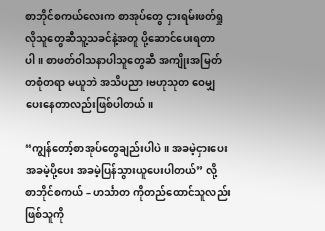စာဘိုင်စကယ်လေးက စာအုပ်တွေ ငှားရမ်းဖတ်ရှုလိုသူတွေဆီသူ့သခင်နဲ့အတူ ပို့ဆောင်ပေးရတာပါ။ စာဖတ်ဝါသနာပါသူတွေဆီ အကျိုးအမြတ်တစုံတရာ မယူဘဲ အသိပညာ၊ဗဟုသုတ ဝေမျှပေးနေတာလည်းဖြစ်ပါတယ်။

“ကျွန်တော့်စာအုပ်တွေချည်းပါပဲ။ အခမဲ့ငှားပေး အခမဲ့ပို့ပေး အခမဲ့ပြန်သွားယူပေးပါတယ်” လို့  စာဘိုင်စကယ် – ဟင်္သာတ ကိုတည်ထောင်သူလည်းဖြစ်သူကို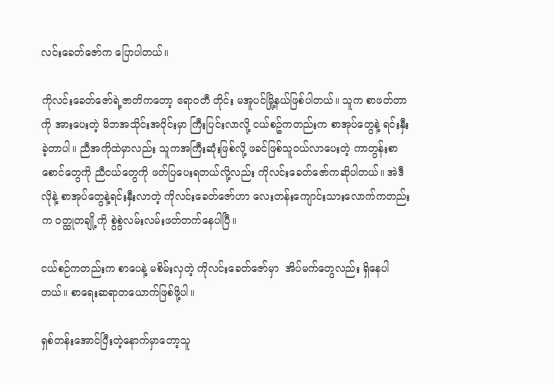လင်းခေတ်ဇော်က ပြောပါတယ်။

ကိုလင်းခေတ်ဇော်ရဲ့ဇာတိကတော့ ဧရာဝတီ တိုင်း မအူပင်မြို့နယ်ဖြစ်ပါတယ်။ သူက စာဖတ်တာကို အားပေးတဲ့ မိဘအသိုင်းအဝိုင်းမှာ ကြီးပြင်းလာလို့ ငယ်စဥ်ကတည်းက စာအုပ်တွေနဲ့ ရင်းနှီးခဲ့တာပါ။ ညီအကိုထဲမှာလည်း သူကအကြီးဆုံးဖြစ်လို့ ဖခင်ဖြစ်သူဝယ်လာပေးတဲ့ ကာတွန်းစာစောင်တွေကို ညီငယ်တွေကို ဖတ်ပြပေးရတယ်လို့လည်း ကိုလင်းခေတ်ဇော်ကဆိုပါတယ်။ အဲဒီလိုနဲ့ စာအုပ်တွေနဲ့ရင်းနှီးလာတဲ့ ကိုလင်းခေတ်ဇော်ဟာ လေးတန်းကျောင်းသားလောက်ကတည်းက ဝတ္ထုတချို့ကို စွဲစွဲလမ်းလမ်းဖတ်တက်နေပါပြီ။

ငယ်စဉ်ကတည်းက စာပေနဲ့ မစိမ်းလှတဲ့ ကိုလင်းခေတ်ဇော်မှာ  အိပ်မက်တွေလည်း ရှိနေပါတယ်။ စာရေးဆရာတယောက်ဖြစ်ဖို့ပါ။

ရှစ်တန်းအောင်ပြီးတဲ့နောက်မှာတော့သူ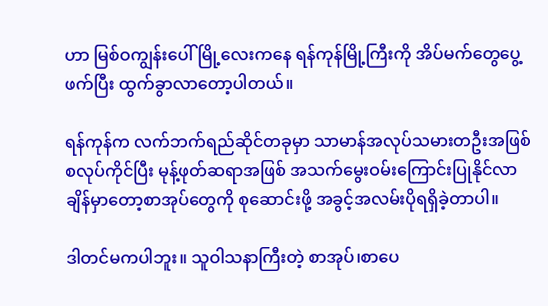ဟာ မြစ်ဝကျွန်းပေါ်မြို့လေးကနေ ရန်ကုန်မြို့ကြီးကို အိပ်မက်တွေပွေ့ဖက်ပြီး ထွက်ခွာလာတော့ပါတယ်။

ရန်ကုန်က လက်ဘက်ရည်ဆိုင်တခုမှာ သာမာန်အလုပ်သမားတဦးအဖြစ် စလုပ်ကိုင်ပြီး မုန့်ဖုတ်ဆရာအဖြစ် အသက်မွေးဝမ်းကြောင်းပြုနိုင်လာချိန်မှာတော့စာအုပ်တွေကို စုဆောင်းဖို့ အခွင့်အလမ်းပိုရရှိခဲ့တာပါ။

ဒါတင်မကပါဘူး။ သူဝါသနာကြီးတဲ့ စာအုပ်၊စာပေ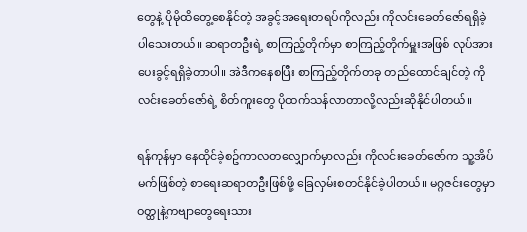တွေနဲ့ ပိုမိုထိတွေ့စေနိုင်တဲ့ အခွင့်အရေးတရပ်ကိုလည်း ကိုလင်းခေတ်ဇော်ရရှိခဲ့ပါသေးတယ်။ ဆရာတဦးရဲ့ စာကြည့်တိုက်မှာ စာကြည့်တိုက်မှူးအဖြစ် လုပ်အားပေးခွင့်ရရှိခဲ့တာပါ။ အဲဒီကနေစပြီး စာကြည့်တိုက်တခု တည်ထောင်ချင်တဲ့ ကိုလင်းခေတ်ဇော်ရဲ့ စိတ်ကူးတွေ ပိုထက်သန်လာတာလို့လည်းဆိုနိုင်ပါတယ်။

ရန်ကုန်မှာ နေထိုင်ခဲ့စဥ်ကာလတလျှောက်မှာလည်း ကိုလင်းခေတ်ဇော်က သူ့အိပ်မက်ဖြစ်တဲ့ စာရေးဆရာတဦးဖြစ်ဖို့ ခြေလှမ်းစတင်နိုင်ခဲ့ပါတယ်။ မဂ္ဂဇင်းတွေမှာဝတ္ထုနဲ့ကဗျာတွေရေးသား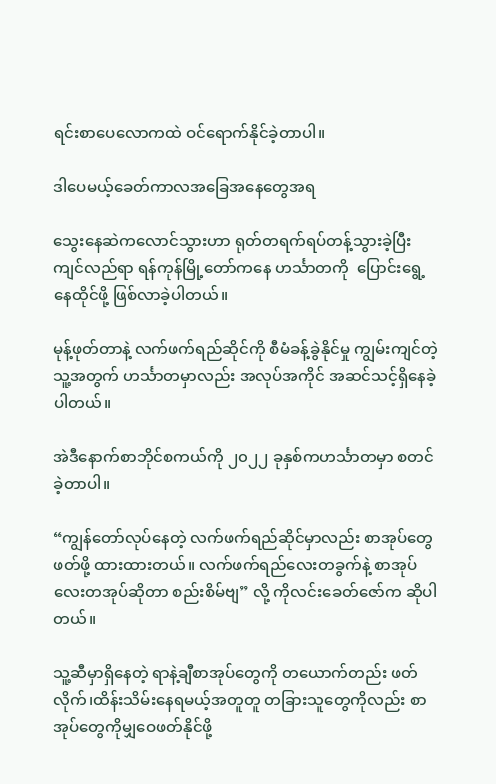ရင်းစာပေလောကထဲ ဝင်ရောက်နိုင်ခဲ့တာပါ။

ဒါပေမယ့်ခေတ်ကာလအခြေအနေတွေအရ

သွေးနေဆဲကလောင်သွားဟာ ရုတ်တရက်ရပ်တန့်သွားခဲ့ပြီး ကျင်လည်ရာ ရန်ကုန်မြို့တော်ကနေ ဟင်္သာတကို  ပြောင်းရွေ့နေထိုင်ဖို့ ဖြစ်လာခဲ့ပါတယ်။

မုန့်ဖုတ်တာနဲ့ လက်ဖက်ရည်ဆိုင်ကို စီမံခန့်ခွဲနိုင်မှု ကျွမ်းကျင်တဲ့သူ့အတွက် ဟင်္သာတမှာလည်း အလုပ်အကိုင် အဆင်သင့်ရှိနေခဲ့ပါတယ်။

အဲဒီနောက်စာဘိုင်စကယ်ကို ၂၀၂၂ ခုနှစ်ကဟင်္သာတမှာ စတင်ခဲ့တာပါ။

“ကျွန်တော်လုပ်နေတဲ့ လက်ဖက်ရည်ဆိုင်မှာလည်း စာအုပ်တွေဖတ်ဖို့ ထားထားတယ်။ လက်ဖက်ရည်လေးတခွက်နဲ့ စာအုပ်လေးတအုပ်ဆိုတာ စည်းစိမ်ဗျ” လို့ ကိုလင်းခေတ်ဇော်က ဆိုပါတယ်။

သူ့ဆီမှာရှိနေတဲ့ ရာနဲ့ချီစာအုပ်တွေကို တယောက်တည်း ဖတ်လိုက်၊ထိန်းသိမ်းနေရမယ့်အတူတူ တခြားသူတွေကိုလည်း စာအုပ်တွေကိုမျှဝေဖတ်နိုင်ဖို့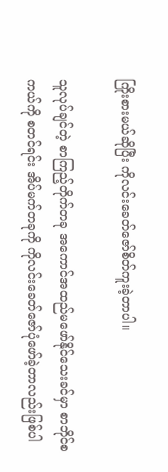ကြိုးစားမယ်ဆိုပြီး ကိုလင်းခေတ်ဇော်စိတ်ကူးခဲ့တာပါ။

သူလုပ်ချင်တဲ့ စာကြည့်တိုက်တခု အကောင်အထည်မဖော်နိုင်သေးခင်မှာ စာဘိုင်စကယ်ကို စတင်ရင်း အိပ်မက်တခုကို ကိုလင်းခေတ်ဇော်ပုံဖော်ခဲ့တာလည်းဖြစ်ပါ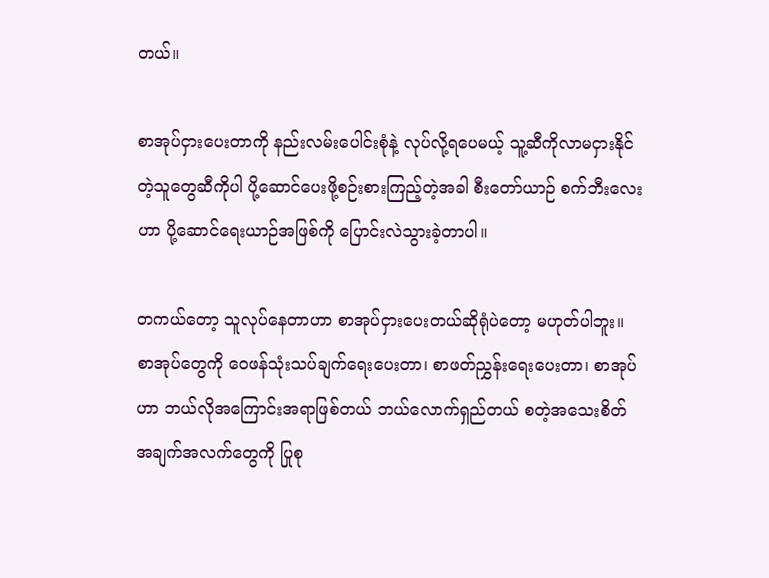တယ်။

စာအုပ်ငှားပေးတာကို နည်းလမ်းပေါင်းစုံနဲ့ လုပ်လို့ရပေမယ့် သူ့ဆီကိုလာမငှားနိုင်တဲ့သူတွေဆီကိုပါ ပို့ဆောင်ပေးဖို့စဉ်းစားကြည့်တဲ့အခါ စီးတော်ယာဉ် စက်ဘီးလေးဟာ ပို့ဆောင်ရေးယာဉ်အဖြစ်ကို ပြောင်းလဲသွားခဲ့တာပါ။

တကယ်တော့ သူလုပ်နေတာဟာ စာအုပ်ငှားပေးတယ်ဆိုရုံပဲတော့ မဟုတ်ပါဘူး။ စာအုပ်တွေကို ဝေဖန်သုံးသပ်ချက်ရေးပေးတာ၊ စာဖတ်ညွှန်းရေးပေးတာ၊ စာအုပ်ဟာ ဘယ်လိုအကြောင်းအရာဖြစ်တယ် ဘယ်လောက်ရှည်တယ် စတဲ့အသေးစိတ်အချက်အလက်တွေကို ပြုစု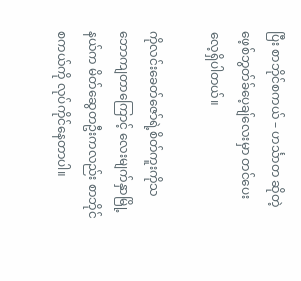ပြီး စာဘိုင်စကယ် – ဟင်္သာတ ဆိုတဲ့ ဖေ့စ်ဘွတ်ခ်ပေ့ချ်လေးမှာ တင်ပေးလေ့ရှိပါတယ်။

ကိုလင်းခေတ်ဇော်ရဲ့စိတ်ကူးကိုသဘောကျတာကြောင့် လေးမျက်နှာမြို့နယ်က မိတ်ဆွေတဦးကလည်း စာဘိုင်စကယ်ကို လုပ်ကိုင်နေတာပါ။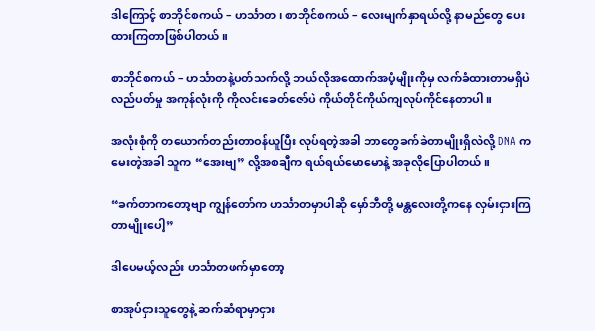ဒါကြောင့် စာဘိုင်စကယ် – ဟင်္သာတ၊ စာဘိုင်စကယ် – လေးမျက်နှာရယ်လို့ နာမည်တွေ ပေးထားကြတာဖြစ်ပါတယ်။

စာဘိုင်စကယ် – ဟင်္သာတနဲ့ပတ်သက်လို့ ဘယ်လိုအထောက်အပံ့မျိုးကိုမှ လက်ခံထားတာမရှိပဲ လည်ပတ်မှု အကုန်လုံးကို ကိုလင်းခေတ်ဇော်ပဲ ကိုယ်တိုင်ကိုယ်ကျလုပ်ကိုင်နေတာပါ။

အလုံးစုံကို တယောက်တည်းတာဝန်ယူပြီး လုပ်ရတဲ့အခါ ဘာတွေခက်ခဲတာမျိုးရှိလဲလို့ DNA ကမေးတဲ့အခါ သူက “အေးဗျ” လို့အစချီက ရယ်ရယ်မောမောနဲ့ အခုလိုပြောပါတယ်။

“ခက်တာကတော့ဗျာ ကျွန်တော်က ဟင်္သာတမှာပါဆို မှော်ဘီတို့ မန္တလေးတို့ကနေ လှမ်းငှားကြတာမျိုးပေါ့”

ဒါပေမယ့်လည်း ဟင်္သာတဖက်မှာတော့

စာအုပ်ငှားသူတွေနဲ့ ဆက်ဆံရာမှာငှား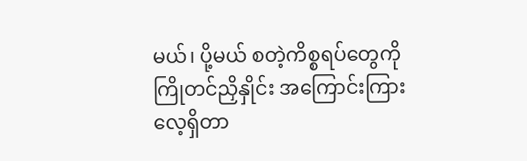မယ်၊ ပို့မယ် စတဲ့ကိစ္စရပ်တွေကို ကြိုတင်ညှိနှိုင်း အကြောင်းကြားလေ့ရှိတာ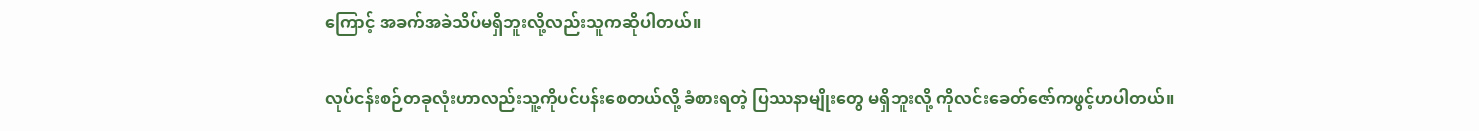ကြောင့် အခက်အခဲသိပ်မရှိဘူးလို့လည်းသူကဆိုပါတယ်။

လုပ်ငန်းစဉ်တခုလုံးဟာလည်းသူ့ကိုပင်ပန်းစေတယ်လို့ ခံစားရတဲ့ ပြဿနာမျိုးတွေ မရှိဘူးလို့ ကိုလင်းခေတ်ဇော်ကဖွင့်ဟပါတယ်။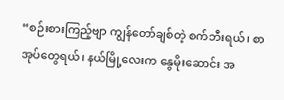“စဉ်းစားကြည့်ဗျာ ကျွန်တော်ချစ်တဲ့ စက်ဘီးရယ်၊ စာအုပ်တွေရယ်၊ နယ်မြို့လေးက နွေမိုးဆောင်း အ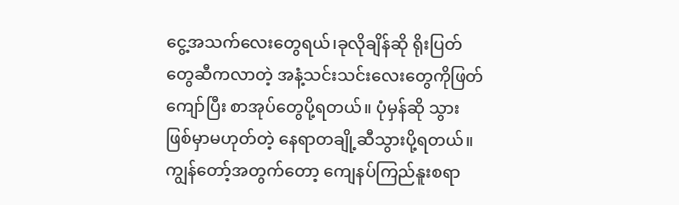ငွေ့အသက်လေးတွေရယ်၊ခုလိုချိန်ဆို ရိုးပြတ်တွေဆီကလာတဲ့ အနံ့သင်းသင်းလေးတွေကိုဖြတ်ကျော်ပြီး စာအုပ်တွေပို့ရတယ်။ ပုံမှန်ဆို သွားဖြစ်မှာမဟုတ်တဲ့ နေရာတချို့ဆီသွားပို့ရတယ်။ ကျွန်တော့်အတွက်တော့ ကျေနပ်ကြည်နူးစရာ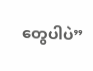တွေပါပဲ”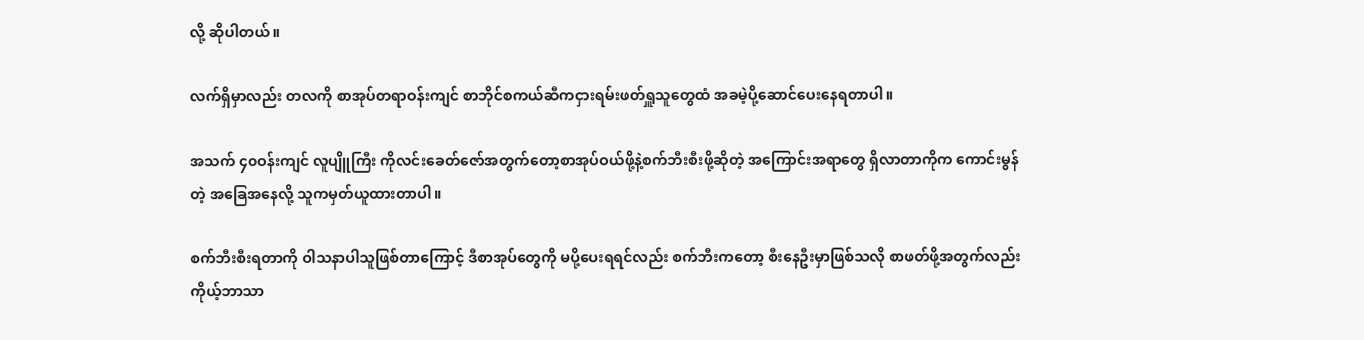လို့ ဆိုပါတယ်။

လက်ရှိမှာလည်း တလကို စာအုပ်တရာဝန်းကျင် စာဘိုင်စကယ်ဆီကငှားရမ်းဖတ်ရှူသူတွေထံ အခမဲ့ပို့ဆောင်ပေးနေရတာပါ။

အသက် ၄၀ဝန်းကျင် လူပျိူကြီး ကိုလင်းခေတ်ဇော်အတွက်တော့စာအုပ်ဝယ်ဖို့နဲ့စက်ဘီးစီးဖို့ဆိုတဲ့ အကြောင်းအရာတွေ ရှိလာတာကိုက ကောင်းမွန်တဲ့ အခြေအနေလို့ သူကမှတ်ယူထားတာပါ။

စက်ဘီးစီးရတာကို ဝါသနာပါသူဖြစ်တာကြောင့် ဒီစာအုပ်တွေကို မပို့ပေးရရင်လည်း စက်ဘီးကတော့ စီးနေဦးမှာဖြစ်သလို စာဖတ်ဖို့အတွက်လည်း ကိုယ့်ဘာသာ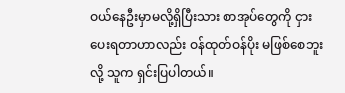ဝယ်နေဦးမှာမလို့ရှိပြီးသား စာအုပ်တွေကို ငှားပေးရတာဟာလည်း ဝန်ထုတ်ဝန်ပိုး မဖြစ်စေဘူးလို့ သူက ရှင်းပြပါတယ်။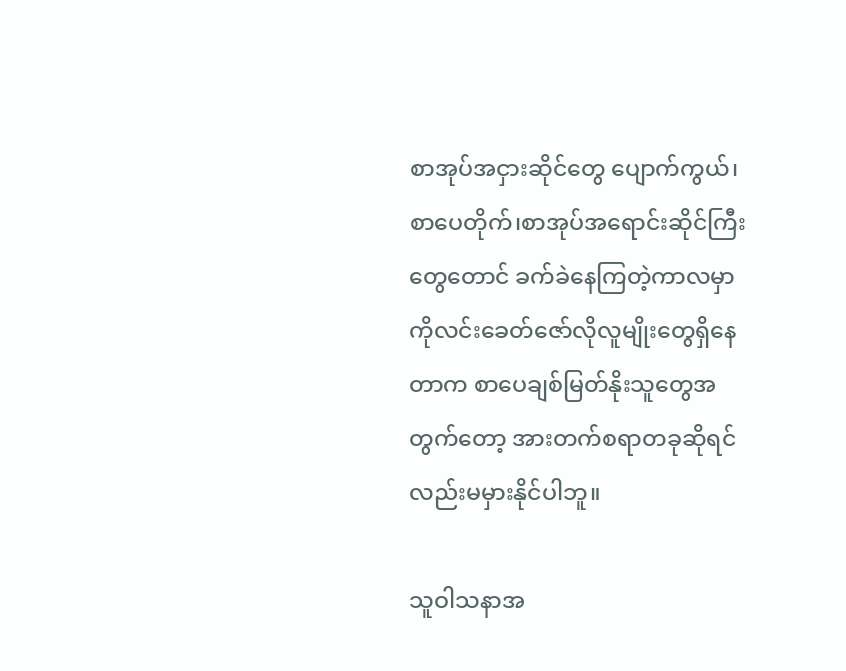စာအုပ်အငှားဆိုင်တွေ ပျောက်ကွယ်၊ စာပေတိုက်၊စာအုပ်အရောင်းဆိုင်ကြီးတွေတောင် ခက်ခဲနေကြတဲ့ကာလမှာ ကိုလင်းခေတ်ဇော်လိုလူမျိုးတွေရှိနေတာက စာပေချစ်မြတ်နိုးသူတွေအတွက်တော့ အားတက်စရာတခုဆိုရင်လည်းမမှားနိုင်ပါဘူ။

သူဝါသနာအ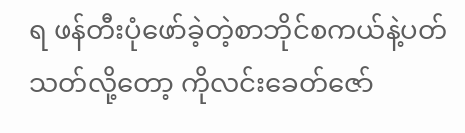ရ ဖန်တီးပုံဖော်ခဲ့တဲ့စာဘိုင်စကယ်နဲ့ပတ်သတ်လို့တော့ ကိုလင်းခေတ်ဇော်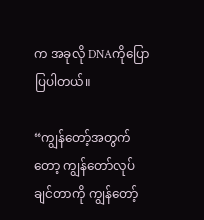က အခုလို DNAကိုပြောပြပါတယ်။

“ကျွန်တော့်အတွက်တော့ ကျွန်တော်လုပ်ချင်တာကို ကျွန်တော့်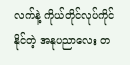လက်နဲ့ ကိုယ်တိုင်လုပ်ကိုင်နိုင်တဲ့ အနုပညာလေး တ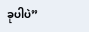ခုပါပဲ”